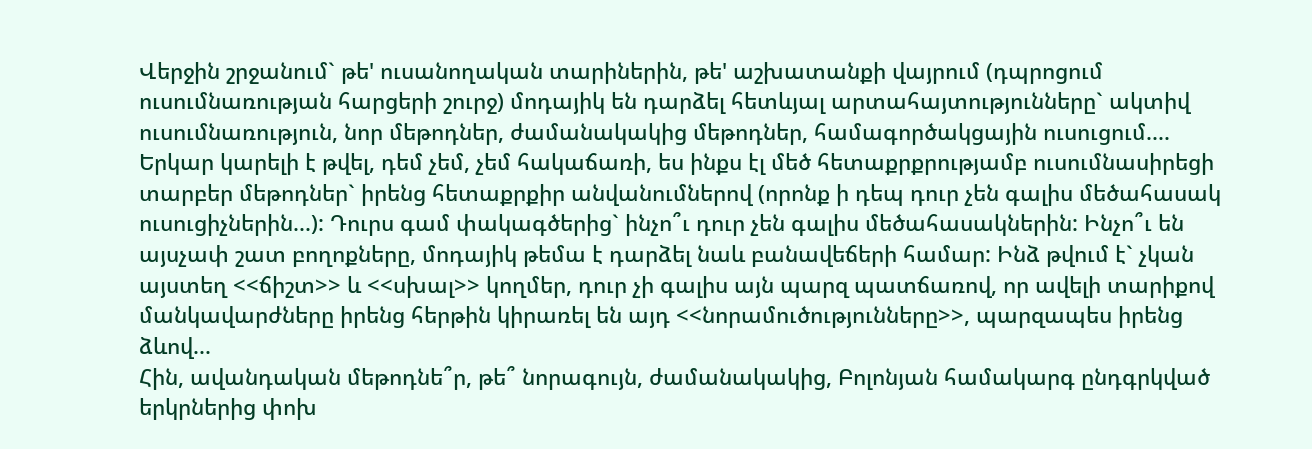Վերջին շրջանում` թե' ուսանողական տարիներին, թե' աշխատանքի վայրում (դպրոցում ուսումնառության հարցերի շուրջ) մոդայիկ են դարձել հետևյալ արտահայտությունները` ակտիվ ուսումնառություն, նոր մեթոդներ, ժամանակակից մեթոդներ, համագործակցային ուսուցում.... Երկար կարելի է թվել, դեմ չեմ, չեմ հակաճառի, ես ինքս էլ մեծ հետաքրքրությամբ ուսումնասիրեցի տարբեր մեթոդներ` իրենց հետաքրքիր անվանումներով (որոնք ի դեպ դուր չեն գալիս մեծահասակ ուսուցիչներին...): Դուրս գամ փակագծերից` ինչո՞ւ դուր չեն գալիս մեծահասակներին: Ինչո՞ւ են այսչափ շատ բողոքները, մոդայիկ թեմա է դարձել նաև բանավեճերի համար: Ինձ թվում է` չկան այստեղ <<ճիշտ>> և <<սխալ>> կողմեր, դուր չի գալիս այն պարզ պատճառով, որ ավելի տարիքով մանկավարժները իրենց հերթին կիրառել են այդ <<նորամուծությունները>>, պարզապես իրենց ձևով...
Հին, ավանդական մեթոդնե՞ր, թե՞ նորագույն, ժամանակակից, Բոլոնյան համակարգ ընդգրկված երկրներից փոխ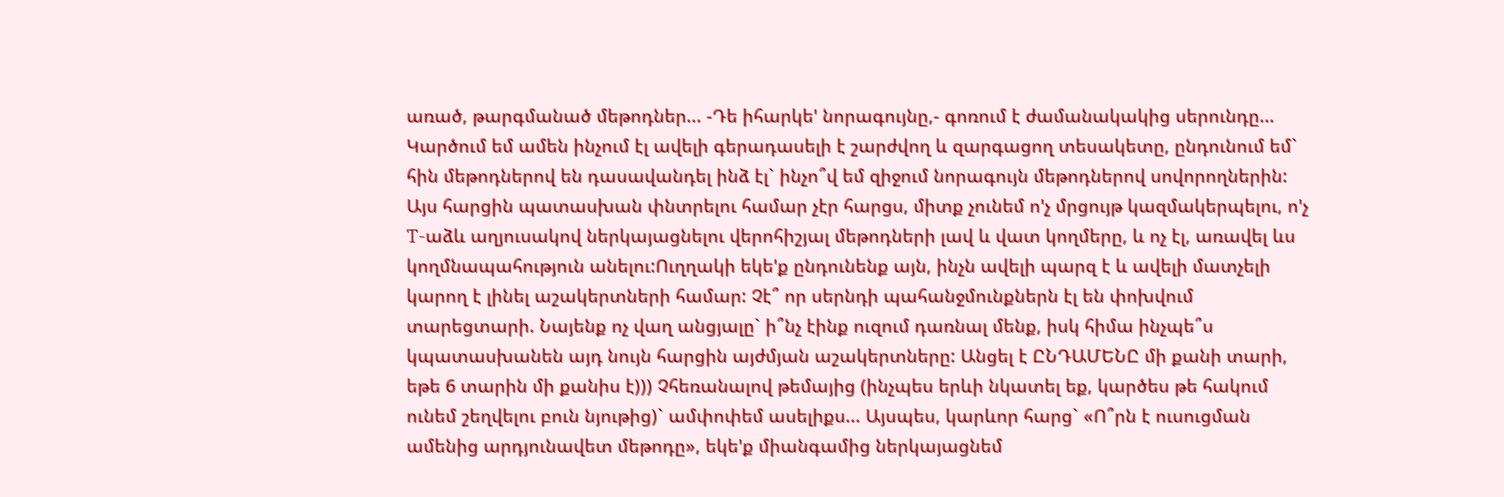առած, թարգմանած մեթոդներ... -Դե իհարկե' նորագույնը,- գոռում է ժամանակակից սերունդը... Կարծում եմ ամեն ինչում էլ ավելի գերադասելի է շարժվող և զարգացող տեսակետը, ընդունում եմ` հին մեթոդներով են դասավանդել ինձ էլ` ինչո՞վ եմ զիջում նորագույն մեթոդներով սովորողներին: Այս հարցին պատասխան փնտրելու համար չէր հարցս, միտք չունեմ ո'չ մրցույթ կազմակերպելու, ո'չ T-աձև աղյուսակով ներկայացնելու վերոհիշյալ մեթոդների լավ և վատ կողմերը, և ոչ էլ, առավել ևս կողմնապահություն անելու:Ուղղակի եկե'ք ընդունենք այն, ինչն ավելի պարզ է և ավելի մատչելի կարող է լինել աշակերտների համար: Չէ՞ որ սերնդի պահանջմունքներն էլ են փոխվում տարեցտարի. Նայենք ոչ վաղ անցյալը` ի՞նչ էինք ուզում դառնալ մենք, իսկ հիմա ինչպե՞ս կպատասխանեն այդ նույն հարցին այժմյան աշակերտները: Անցել է ԸՆԴԱՄԵՆԸ մի քանի տարի, եթե 6 տարին մի քանիս է))) Չհեռանալով թեմայից (ինչպես երևի նկատել եք, կարծես թե հակում ունեմ շեղվելու բուն նյութից)` ամփոփեմ ասելիքս... Այսպես, կարևոր հարց` «Ո՞րն է ուսուցման ամենից արդյունավետ մեթոդը», եկե'ք միանգամից ներկայացնեմ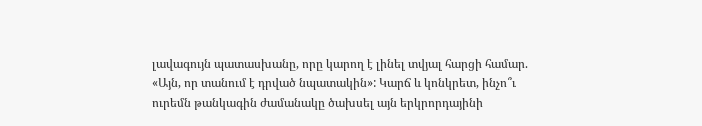լավագույն պատասխանը, որը կարող է լինել տվյալ հարցի համար. «Այն, որ տանում է դրված նպատակին»: Կարճ և կոնկրետ, ինչո՞ւ ուրեմն թանկագին ժամանակը ծախսել այն երկրորդայինի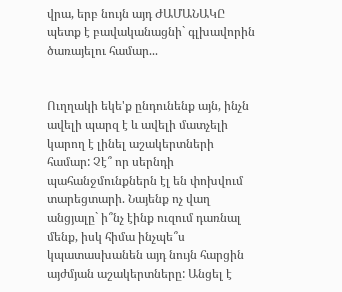վրա, երբ նույն այդ ԺԱՄԱՆԱԿԸ պետք է բավականացնի` գլխավորին ծառայելու համար...


Ուղղակի եկե'ք ընդունենք այն, ինչն ավելի պարզ է և ավելի մատչելի կարող է լինել աշակերտների համար: Չէ՞ որ սերնդի պահանջմունքներն էլ են փոխվում տարեցտարի. Նայենք ոչ վաղ անցյալը` ի՞նչ էինք ուզում դառնալ մենք, իսկ հիմա ինչպե՞ս կպատասխանեն այդ նույն հարցին այժմյան աշակերտները: Անցել է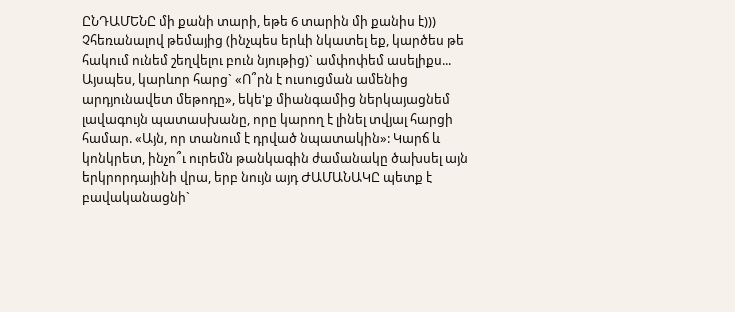ԸՆԴԱՄԵՆԸ մի քանի տարի, եթե 6 տարին մի քանիս է))) Չհեռանալով թեմայից (ինչպես երևի նկատել եք, կարծես թե հակում ունեմ շեղվելու բուն նյութից)` ամփոփեմ ասելիքս... Այսպես, կարևոր հարց` «Ո՞րն է ուսուցման ամենից արդյունավետ մեթոդը», եկե'ք միանգամից ներկայացնեմ լավագույն պատասխանը, որը կարող է լինել տվյալ հարցի համար. «Այն, որ տանում է դրված նպատակին»: Կարճ և կոնկրետ, ինչո՞ւ ուրեմն թանկագին ժամանակը ծախսել այն երկրորդայինի վրա, երբ նույն այդ ԺԱՄԱՆԱԿԸ պետք է բավականացնի`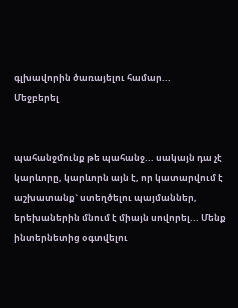գլխավորին ծառայելու համար...
Մեջբերել


պահանջմունք թե պահանջ... սակայն դա չէ կարևորը, կարևորն այն է, որ կատարվում է աշխատանք` ստեղծելու պայմաններ, երեխաներին մնում է միայն սովորել... Մենք ինտերնետից օգտվելու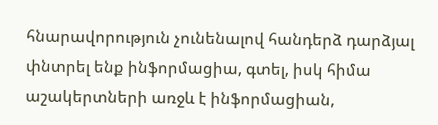հնարավորություն չունենալով հանդերձ դարձյալ փնտրել ենք ինֆորմացիա, գտել, իսկ հիմա աշակերտների առջև է ինֆորմացիան,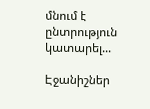մնում է ընտրություն կատարել...

Էջանիշներ